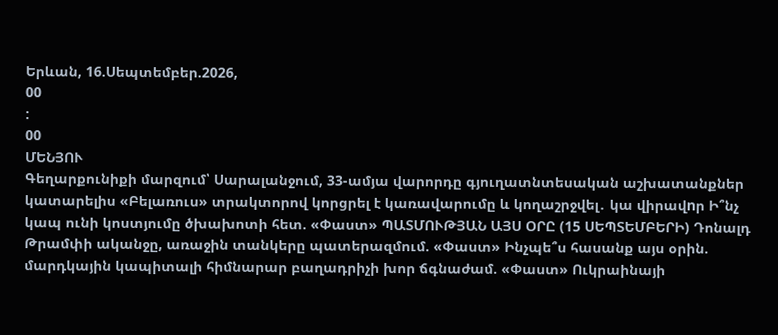Երևան, 16.Սեպտեմբեր.2026,
00
:
00
ՄԵՆՅՈՒ
Գեղարքունիքի մարզում՝ Սարալանջում, 33-ամյա վարորդը գյուղատնտեսական աշխատանքներ կատարելիս «Բելառուս» տրակտորով կորցրել է կառավարումը և կողաշրջվել․ կա վիրավnր Ի՞նչ կապ ունի կոստյումը ծխախոտի հետ. «Փաստ» ՊԱՏՄՈՒԹՅԱՆ ԱՅՍ ՕՐԸ (15 ՍԵՊՏԵՄԲԵՐԻ) Դոնալդ Թրամփի ականջը, առաջին տանկերը պատերազմում. «Փաստ» Ինչպե՞ս հասանք այս օրին. մարդկային կապիտալի հիմնարար բաղադրիչի խոր ճգնաժամ. «Փաստ» Ուկրաինայի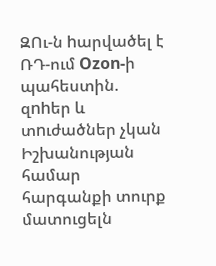ԶՈւ-ն hարվածել է ՌԴ-ում Ozon-ի պահեստին. զnhեր և տnւժածներ չկան Իշխանության համար հարգանքի տուրք մատուցելն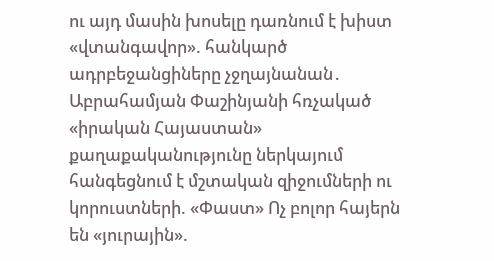ու այդ մասին խոսելը դառնում է խիստ «վտանգավոր». հանկարծ ադրբեջանցիները չջղայնանան․ Աբրահամյան Փաշինյանի հռչակած «իրական Հայաստան» քաղաքականությունը ներկայում հանգեցնում է մշտական զիջումների ու կորուստների. «Փաստ» Ոչ բոլոր հայերն են «յուրային».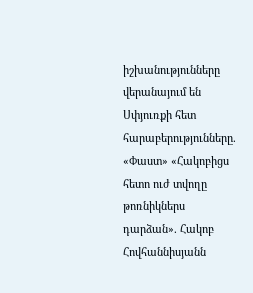իշխանությունները վերանայում են Սփյուռքի հետ հարաբերությունները. «Փաստ» «Հակոբիցս հետո ուժ տվողը թոռնիկներս դարձան». Հակոբ Հովհաննիսյանն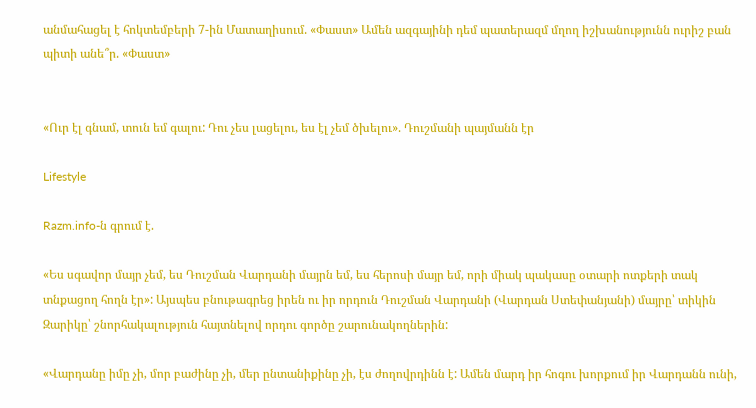անմահացել է հոկտեմբերի 7-ին Մատաղիսում. «Փաստ» Ամեն ազգայինի դեմ պատերազմ մղող իշխանությունն ուրիշ բան պիտի անե՞ր. «Փաստ»


«Ուր էլ գնամ, տուն եմ գալու: Դու չես լացելու, ես էլ չեմ ծխելու». Դուշմանի պայմանն էր

Lifestyle

Razm.info-ն գրում է.

«Ես սգավոր մայր չեմ, ես Դուշման Վարդանի մայրն եմ, ես հերոսի մայր եմ, որի միակ պակասը օտարի ոտքերի տակ տնքացող հողն էր»: Այսպես բնութագրեց իրեն ու իր որդուն Դուշման Վարդանի (Վարդան Ստեփանյանի) մայրը՝ տիկին Զարիկը՝ շնորհակալություն հայտնելով որդու գործը շարունակողներին:

«Վարդանը իմը չի, մոր բաժինը չի, մեր ընտանիքինը չի, էս ժողովրդինն է: Ամեն մարդ իր հոգու խորքում իր Վարդանն ունի,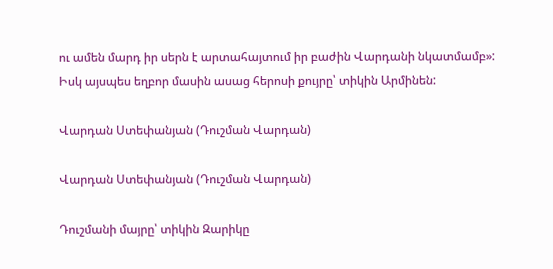ու ամեն մարդ իր սերն է արտահայտում իր բաժին Վարդանի նկատմամբ»: Իսկ այսպես եղբոր մասին ասաց հերոսի քույրը՝ տիկին Արմինեն:

Վարդան Ստեփանյան (Դուշման Վարդան)

Վարդան Ստեփանյան (Դուշման Վարդան)

Դուշմանի մայրը՝ տիկին Զարիկը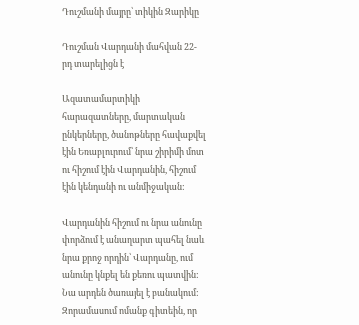Դուշմանի մայրը՝ տիկին Զարիկը

Դուշման Վարդանի մահվան 22-րդ տարելիցն է

Ազատամարտիկի հարազատները, մարտական ընկերները, ծանոթները հավաքվել էին Եռաբլուրում՝ նրա շիրիմի մոտ ու հիշում էին Վարդանին, հիշում էին կենդանի ու անմիջական:

Վարդանին հիշում ու նրա անունը փորձում է անաղարտ պահել նաև նրա քրոջ որդին՝ Վարդանը, ում անունը կնքել են քեռու պատվին: Նա արդեն ծառայել է բանակում: Զորամասում ոմանք գիտեին, որ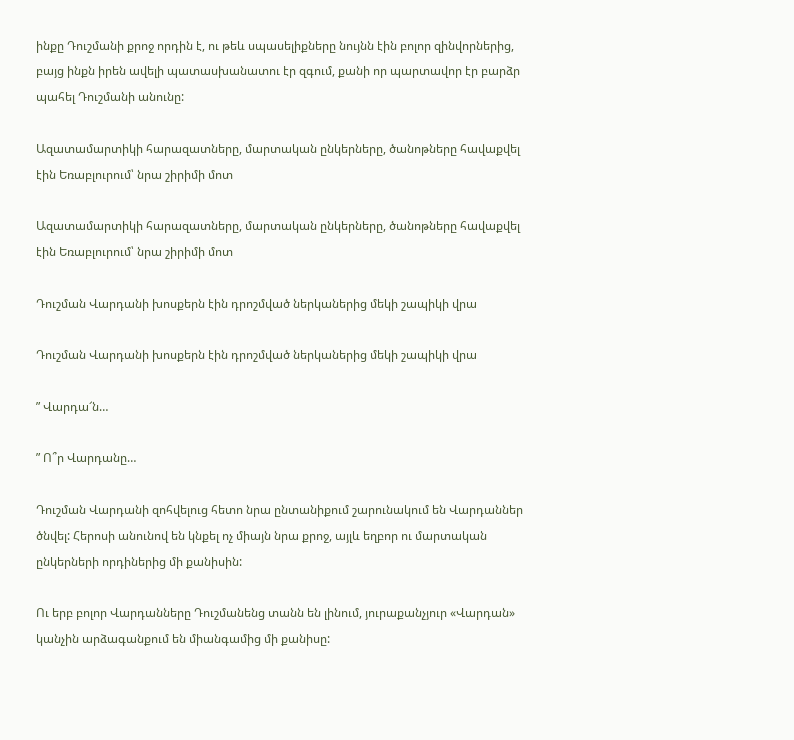ինքը Դուշմանի քրոջ որդին է, ու թեև սպասելիքները նույնն էին բոլոր զինվորներից, բայց ինքն իրեն ավելի պատասխանատու էր զգում, քանի որ պարտավոր էր բարձր պահել Դուշմանի անունը:

Ազատամարտիկի հարազատները, մարտական ընկերները, ծանոթները հավաքվել էին Եռաբլուրում՝ նրա շիրիմի մոտ

Ազատամարտիկի հարազատները, մարտական ընկերները, ծանոթները հավաքվել էին Եռաբլուրում՝ նրա շիրիմի մոտ

Դուշման Վարդանի խոսքերն էին դրոշմված ներկաներից մեկի շապիկի վրա

Դուշման Վարդանի խոսքերն էին դրոշմված ներկաներից մեկի շապիկի վրա

” Վարդա՜ն…

” Ո՞ր Վարդանը…

Դուշման Վարդանի զոհվելուց հետո նրա ընտանիքում շարունակում են Վարդաններ ծնվել: Հերոսի անունով են կնքել ոչ միայն նրա քրոջ, այլև եղբոր ու մարտական ընկերների որդիներից մի քանիսին:

Ու երբ բոլոր Վարդանները Դուշմանենց տանն են լինում, յուրաքանչյուր «Վարդան» կանչին արձագանքում են միանգամից մի քանիսը: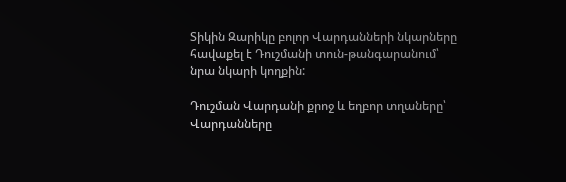Տիկին Զարիկը բոլոր Վարդանների նկարները հավաքել է Դուշմանի տուն-թանգարանում՝ նրա նկարի կողքին:

Դուշման Վարդանի քրոջ և եղբոր տղաները՝ Վարդանները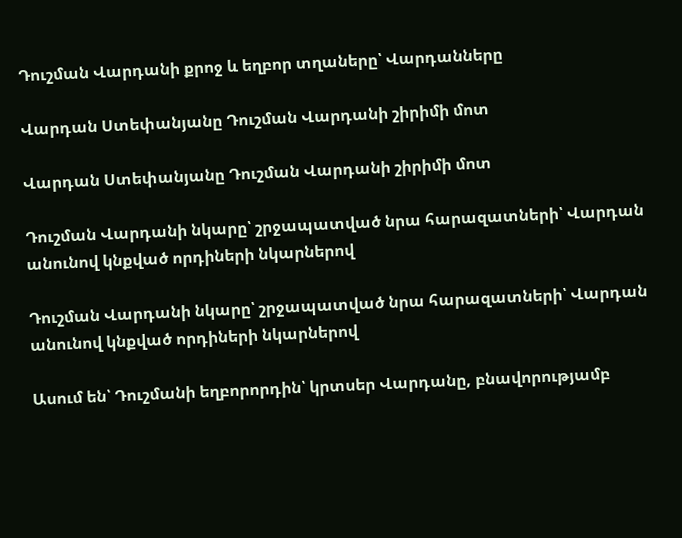Դուշման Վարդանի քրոջ և եղբոր տղաները՝ Վարդանները

Վարդան Ստեփանյանը Դուշման Վարդանի շիրիմի մոտ

Վարդան Ստեփանյանը Դուշման Վարդանի շիրիմի մոտ

Դուշման Վարդանի նկարը՝ շրջապատված նրա հարազատների՝ Վարդան անունով կնքված որդիների նկարներով

Դուշման Վարդանի նկարը՝ շրջապատված նրա հարազատների՝ Վարդան անունով կնքված որդիների նկարներով

Ասում են՝ Դուշմանի եղբորորդին՝ կրտսեր Վարդանը, բնավորությամբ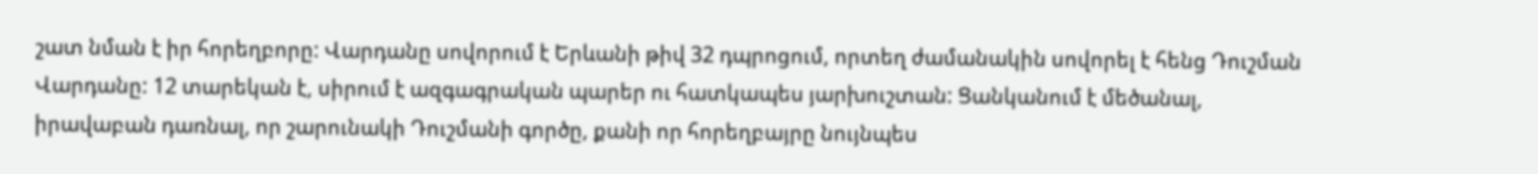շատ նման է իր հորեղբորը: Վարդանը սովորում է Երևանի թիվ 32 դպրոցում, որտեղ ժամանակին սովորել է հենց Դուշման Վարդանը: 12 տարեկան է, սիրում է ազգագրական պարեր ու հատկապես յարխուշտան: Ցանկանում է մեծանալ, իրավաբան դառնալ, որ շարունակի Դուշմանի գործը, քանի որ հորեղբայրը նույնպես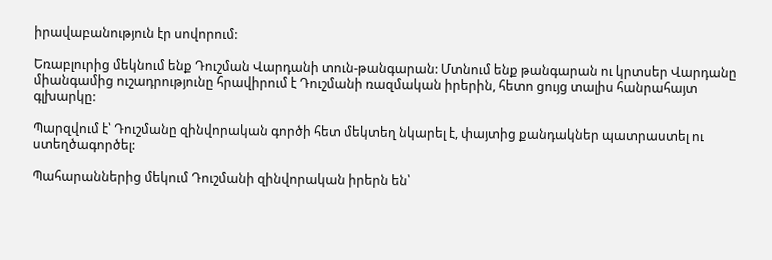իրավաբանություն էր սովորում:

Եռաբլուրից մեկնում ենք Դուշման Վարդանի տուն-թանգարան: Մտնում ենք թանգարան ու կրտսեր Վարդանը միանգամից ուշադրությունը հրավիրում է Դուշմանի ռազմական իրերին, հետո ցույց տալիս հանրահայտ գլխարկը:

Պարզվում է՝ Դուշմանը զինվորական գործի հետ մեկտեղ նկարել է, փայտից քանդակներ պատրաստել ու ստեղծագործել:

Պահարաններից մեկում Դուշմանի զինվորական իրերն են՝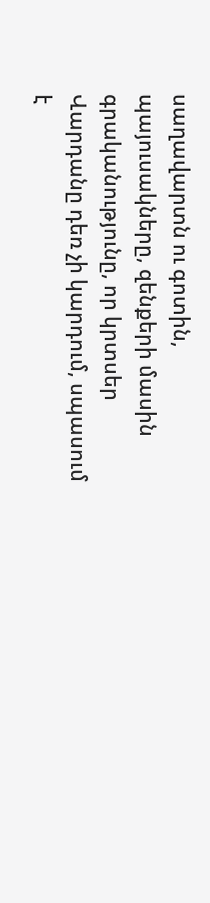սաղավարտն ու գոտին, պայուսակները, զենքերի մասին գրականությունը, որ կրտսեր Վարդանը դեռ չի կարդում, սպասում է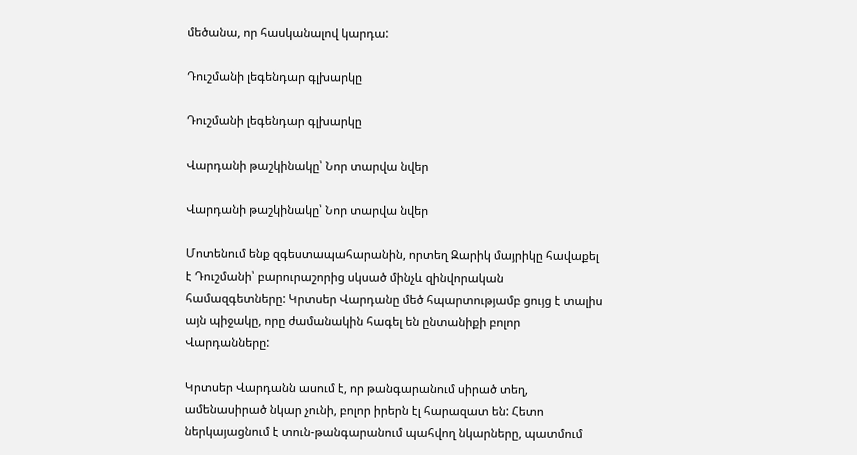մեծանա, որ հասկանալով կարդա:

Դուշմանի լեգենդար գլխարկը

Դուշմանի լեգենդար գլխարկը

Վարդանի թաշկինակը՝ Նոր տարվա նվեր

Վարդանի թաշկինակը՝ Նոր տարվա նվեր

Մոտենում ենք զգեստապահարանին, որտեղ Զարիկ մայրիկը հավաքել է Դուշմանի՝ բարուրաշորից սկսած մինչև զինվորական համազգետները: Կրտսեր Վարդանը մեծ հպարտությամբ ցույց է տալիս այն պիջակը, որը ժամանակին հագել են ընտանիքի բոլոր Վարդանները:

Կրտսեր Վարդանն ասում է, որ թանգարանում սիրած տեղ, ամենասիրած նկար չունի, բոլոր իրերն էլ հարազատ են: Հետո ներկայացնում է տուն-թանգարանում պահվող նկարները, պատմում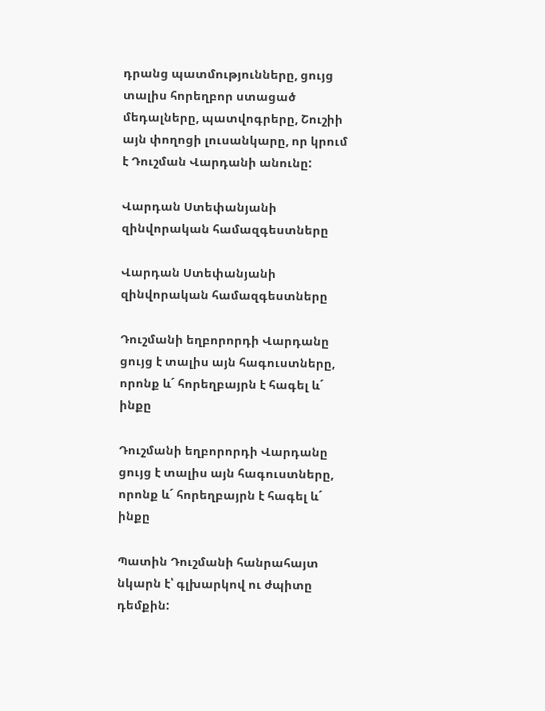դրանց պատմությունները, ցույց տալիս հորեղբոր ստացած մեդալները, պատվոգրերը, Շուշիի այն փողոցի լուսանկարը, որ կրում է Դուշման Վարդանի անունը:

Վարդան Ստեփանյանի զինվորական համազգեստները

Վարդան Ստեփանյանի զինվորական համազգեստները

Դուշմանի եղբորորդի Վարդանը ցույց է տալիս այն հագուստները, որոնք և´ հորեղբայրն է հագել և´ ինքը

Դուշմանի եղբորորդի Վարդանը ցույց է տալիս այն հագուստները, որոնք և´ հորեղբայրն է հագել և´ ինքը

Պատին Դուշմանի հանրահայտ նկարն է՝ գլխարկով ու ժպիտը դեմքին: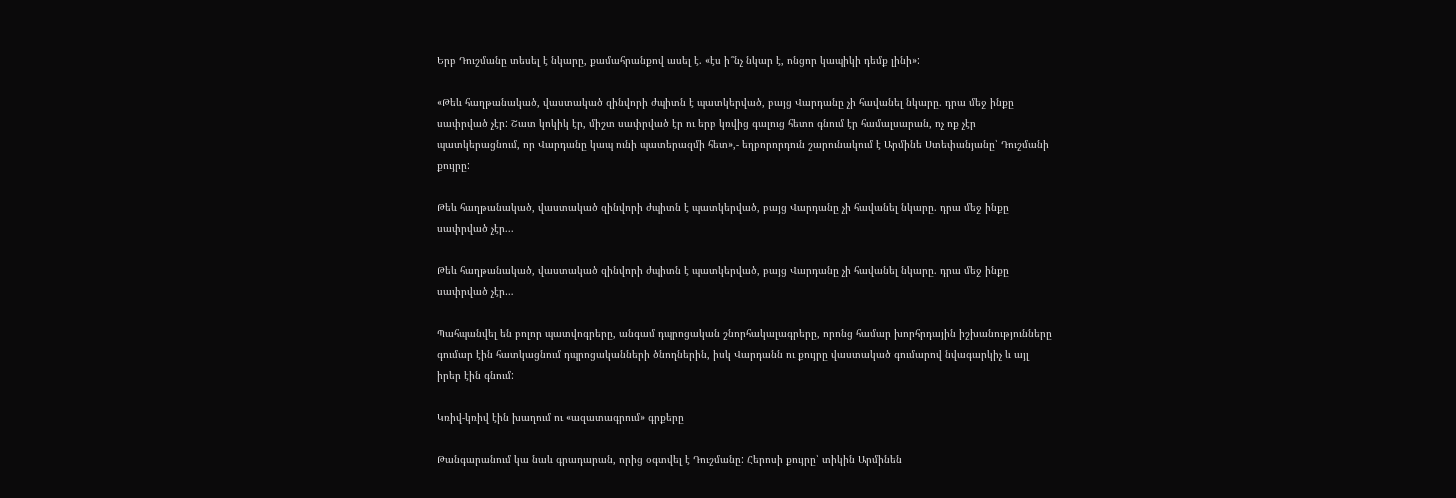Երբ Դուշմանը տեսել է նկարը, քամահրանքով ասել է. «էս ի՞նչ նկար է, ոնցոր կապիկի դեմք լինի»:

«Թեև հաղթանակած, վաստակած զինվորի ժպիտն է պատկերված, բայց Վարդանը չի հավանել նկարը. դրա մեջ ինքը սափրված չէր: Շատ կոկիկ էր, միշտ սափրված էր ու երբ կռվից գալուց հետո գնում էր համալսարան, ոչ ոք չէր պատկերացնում, որ Վարդանը կապ ունի պատերազմի հետ»,- եղբորորդուն շարունակում է Արմինե Ստեփանյանը՝ Դուշմանի քույրը:

Թեև հաղթանակած, վաստակած զինվորի ժպիտն է պատկերված, բայց Վարդանը չի հավանել նկարը. դրա մեջ ինքը սափրված չէր...

Թեև հաղթանակած, վաստակած զինվորի ժպիտն է պատկերված, բայց Վարդանը չի հավանել նկարը. դրա մեջ ինքը սափրված չէր…

Պահպանվել են բոլոր պատվոգրերը, անգամ դպրոցական շնորհակալագրերը, որոնց համար խորհրդային իշխանությունները գումար էին հատկացնում դպրոցականների ծնողներին, իսկ Վարդանն ու քույրը վաստակած գումարով նվագարկիչ և այլ իրեր էին գնում:

Կռիվ-կռիվ էին խաղում ու «ազատագրում» գրքերը

Թանգարանում կա նաև գրադարան, որից օգտվել է Դուշմանը: Հերոսի քույրը՝ տիկին Արմինեն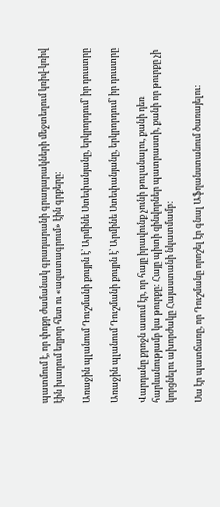պատմում է, որ փոքր ժամանակ գրադարանի գրադարակների մեջտեղում կռիվ-կռիվ էին խաղում եղբոր հետ ու «ազատագրում» էին գրքերը:

Առաջին պլանում Դուշմանի քույրն է՝ Արմինե Ստեփանյանը, երկրորդում՝ իր դուստրը

Առաջին պլանում Դուշմանի քույրն է՝ Արմինե Ստեփանյանը, երկրորդում՝ իր դուստրը

Վարդանը քրոջն ասում էր, որ հայը իրավունք չունի թուլանալու, քանի դեռ հարևանությամբ կա թուրքը: Հայը պիտի զինվորներ պատրաստի, քանի որ թուրքը չի կորցնելու ախորժակը Հայաստանի նկատմամբ:

Սա էր պատճառը, որ Դուշմանը որոշել էր գնալ Աֆղանստանում ծառայելու: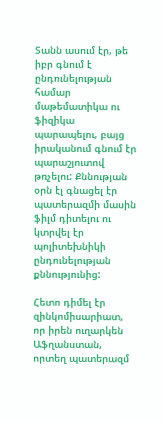Տանն ասում էր, թե իբր գնում է ընդունելության համար մաթեմատիկա ու ֆիզիկա պարապելու, բայց իրականում գնում էր պարաշյուտով թռչելու: Քննության օրն էլ գնացել էր պատերազմի մասին ֆիլմ դիտելու ու կտրվել էր պոլիտեխնիկի ընդունելության քննությունից:

Հետո դիմել էր զինկոմիսարիատ, որ իրեն ուղարկեն Աֆղանստան, որտեղ պատերազմ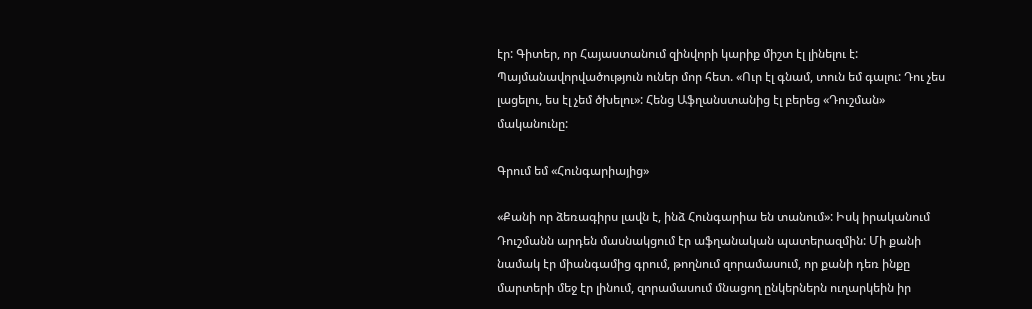էր: Գիտեր, որ Հայաստանում զինվորի կարիք միշտ էլ լինելու է: Պայմանավորվածություն ուներ մոր հետ. «Ուր էլ գնամ, տուն եմ գալու: Դու չես լացելու, ես էլ չեմ ծխելու»: Հենց Աֆղանստանից էլ բերեց «Դուշման» մականունը:

Գրում եմ «Հունգարիայից»

«Քանի որ ձեռագիրս լավն է, ինձ Հունգարիա են տանում»: Իսկ իրականում Դուշմանն արդեն մասնակցում էր աֆղանական պատերազմին: Մի քանի նամակ էր միանգամից գրում, թողնում զորամասում, որ քանի դեռ ինքը մարտերի մեջ էր լինում, զորամասում մնացող ընկերներն ուղարկեին իր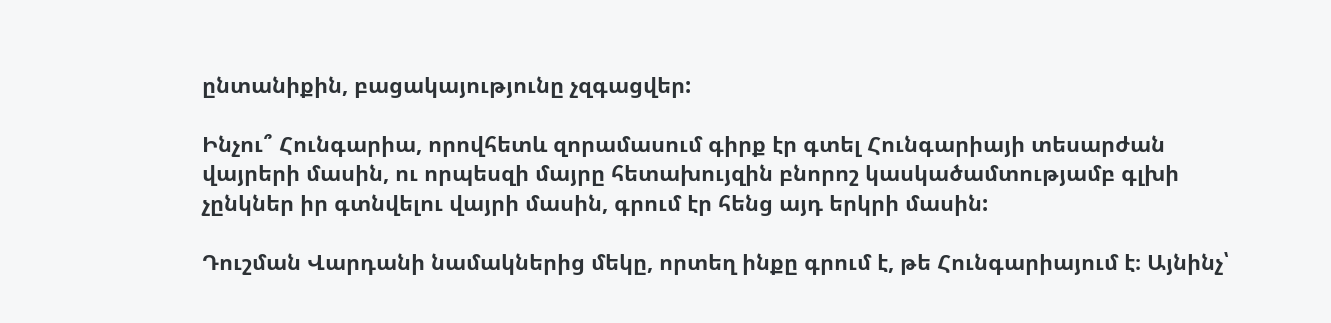ընտանիքին, բացակայությունը չզգացվեր:

Ինչու՞ Հունգարիա, որովհետև զորամասում գիրք էր գտել Հունգարիայի տեսարժան վայրերի մասին, ու որպեսզի մայրը հետախույզին բնորոշ կասկածամտությամբ գլխի չընկներ իր գտնվելու վայրի մասին, գրում էր հենց այդ երկրի մասին:

Դուշման Վարդանի նամակներից մեկը, որտեղ ինքը գրում է, թե Հունգարիայում է։ Այնինչ՝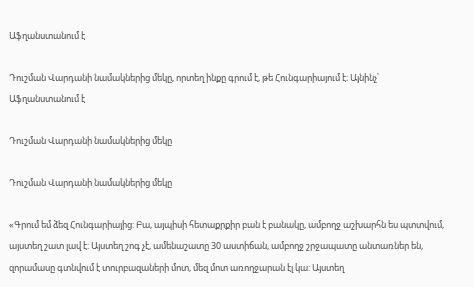Աֆղանստանում է

Դուշման Վարդանի նամակներից մեկը, որտեղ ինքը գրում է, թե Հունգարիայում է։ Այնինչ՝ Աֆղանստանում է

Դուշման Վարդանի նամակներից մեկը

Դուշման Վարդանի նամակներից մեկը

«Գրում եմ ձեզ Հունգարիայից: Բա, այպիսի հետաքրքիր բան է բանակը, ամբողջ աշխարհն ես պտտվում, այստեղ շատ լավ է: Այստեղ շոգ չէ, ամենաշատը 30 աստիճան, ամբողջ շրջապատը անտառներ են, զորամասը գտնվում է տուրբազաների մոտ, մեզ մոտ առողջարան էլ կա: Այստեղ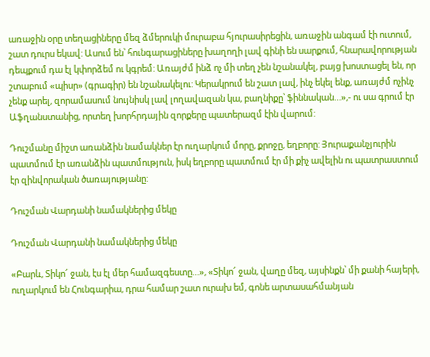առաջին օրը տեղացիները մեզ ձմերուկի մուրաբա հյուրասիրեցին, առաջին անգամ էի ուտում, շատ դուրս եկավ: Ասում են՝ հունգարացիները խաղողի լավ գինի են սարքում, հնարավորության դեպքում դա էլ կփորձեմ ու կգրեմ: Առայժմ ինձ ոչ մի տեղ չեն նշանակել, բայց խոստացել են, որ շտաբում «պիսր» (գրագիր) են նշանակելու: Կերակրում են շատ լավ, ինչ եկել ենք, առայժմ ոչինչ չենք արել, զորամասում նույնիսկ լավ լողավազան կա, բաղնիքը՝ ֆիննական…»,- ու սա գրում էր Աֆղանստանից, որտեղ խորհրդային զորքերը պատերազմ էին վարում:

Դուշմանը միշտ առանձին նամակներ էր ուղարկում մորը, քրոջը, եղբորը: Յուրաքանչյուրին պատմում էր առանձին պատմություն, իսկ եղբորը պատմում էր մի քիչ ավելին ու պատրաստում էր զինվորական ծառայությանը:

Դուշման Վարդանի նամակներից մեկը

Դուշման Վարդանի նամակներից մեկը

«Բարև, Տիկո՜ ջան, էս էլ մեր համազգեստը…», «Տիկո՜ ջան, վաղը մեզ, այսինքն՝ մի քանի հայերի, ուղարկում են Հունգարիա, դրա համար շատ ուրախ եմ, գոնե արտասահմանյան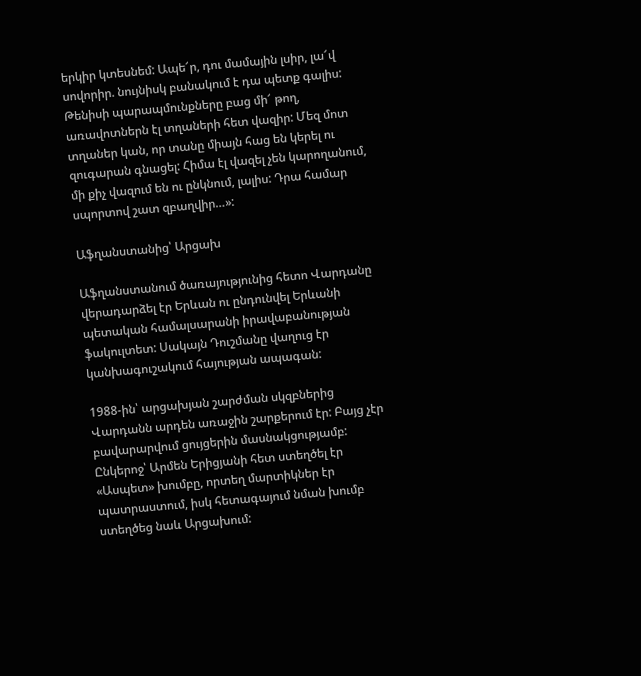երկիր կտեսնեմ: Ապե՜ր, դու մամային լսիր, լա՜վ սովորիր. նույնիսկ բանակում է դա պետք գալիս: Թենիսի պարապմունքները բաց մի՜ թող, առավոտներն էլ տղաների հետ վազիր: Մեզ մոտ տղաներ կան, որ տանը միայն հաց են կերել ու զուգարան գնացել: Հիմա էլ վազել չեն կարողանում, մի քիչ վազում են ու ընկնում, լալիս: Դրա համար սպորտով շատ զբաղվիր…»:

Աֆղանստանից՝ Արցախ

Աֆղանստանում ծառայությունից հետո Վարդանը վերադարձել էր Երևան ու ընդունվել Երևանի պետական համալսարանի իրավաբանության ֆակուլտետ: Սակայն Դուշմանը վաղուց էր կանխագուշակում հայության ապագան:

1988-ին՝ արցախյան շարժման սկզբներից Վարդանն արդեն առաջին շարքերում էր: Բայց չէր բավարարվում ցույցերին մասնակցությամբ: Ընկերոջ՝ Արմեն Երիցյանի հետ ստեղծել էր «Ասպետ» խումբը, որտեղ մարտիկներ էր պատրաստում, իսկ հետագայում նման խումբ ստեղծեց նաև Արցախում: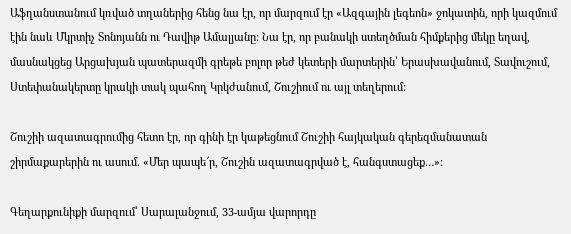Աֆղանստանում կռված տղաներից հենց նա էր, որ մարզում էր «Ազգային լեգեոն» ջոկատին, որի կազմում էին նաև Մկրտիչ Տոնոյանն ու Դավիթ Ամալյանը: Նա էր, որ բանակի ստեղծման հիմքերից մեկը եղավ, մասնակցեց Արցախյան պատերազմի գրեթե բոլոր թեժ կետերի մարտերին՝ Երասխավանում, Տավուշում, Ստեփանակերտը կրակի տակ պահող Կրկժանում, Շուշիում ու այլ տեղերում:

Շուշիի ազատագրումից հետո էր, որ գինի էր կաթեցնում Շուշիի հայկական գերեզմանատան շիրմաքարերին ու ասում. «Մեր պապե՜ր, Շուշին ազատագրված է, հանգստացեք…»:

Գեղարքունիքի մարզում՝ Սարալանջում, 33-ամյա վարորդը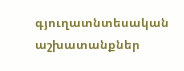գյուղատնտեսական աշխատանքներ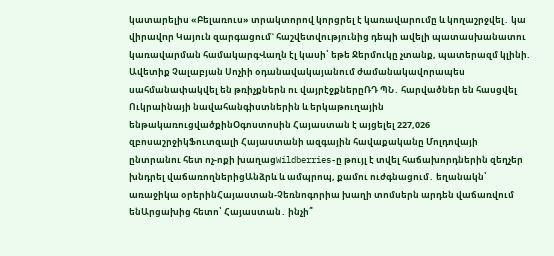կատարելիս «Բելառուս» տրակտորով կորցրել է կառավարումը և կողաշրջվել․ կա վիրավnր Կայուն զարգացում` հաշվետվությունից դեպի ավելի պատասխանատու կառավարման համակարգՎաղն էլ կասի՝ եթե Ջերմուկը չտանք, պատերազմ կլինի. Ավետիք Չալաբյան Սոչիի օդանավակայանում ժամանակավորապես սահմանափակվել են թռիչքներն ու վայրէջքներըՌԴ ՊՆ․ հարվածներ են հասցվել Ուկրաինայի նավահանգիստներին և երկաթուղային ենթակառուցվածքինՕգոստոսին Հայաստան է այցելել 227,026 զբոսաշրջիկՖուտզալի Հայաստանի ազգային հավաքականը Մոլդովայի ընտրանու հետ ոչ-ոքի խաղացWildberries-ը թույլ է տվել հաճախորդներին զեղչեր խնդրել վաճառողներիցԱնձրև և ամպրոպ, քամու ուժգնացում․ եղանակն՝ առաջիկա օրերինՀայաստան-Չեռնոգորիա խաղի տոմսերն արդեն վաճառվում ենԱրցախից հետո՝ Հայաստան․ ինչի՞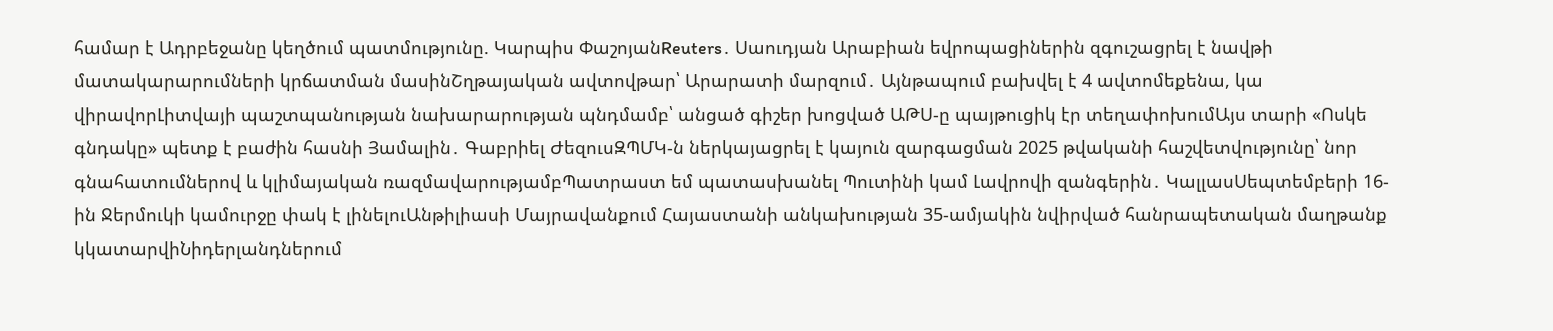համար է Ադրբեջանը կեղծում պատմությունը. Կարպիս ՓաշոյանReuters․ Սաուդյան Արաբիան եվրոպացիներին զգուշացրել է նավթի մատակարարումների կրճատման մասինՇղթայական ավտովթար՝ Արարատի մարզում․ Այնթապում բախվել է 4 ավտոմեքենա, կա վիրավորԼիտվայի պաշտպանության նախարարության պնդմամբ՝ անցած գիշեր խոցված ԱԹՍ-ը պայթուցիկ էր տեղափոխումԱյս տարի «Ոսկե գնդակը» պետք է բաժին հասնի Յամալին․ Գաբրիել ԺեզուսԶՊՄԿ-ն ներկայացրել է կայուն զարգացման 2025 թվականի հաշվետվությունը՝ նոր գնահատումներով և կլիմայական ռազմավարությամբՊատրաստ եմ պատասխանել Պուտինի կամ Լավրովի զանգերին․ ԿալլասՍեպտեմբերի 16-ին Ջերմուկի կամուրջը փակ է լինելուԱնթիլիասի Մայրավանքում Հայաստանի անկախության 35-ամյակին նվիրված հանրապետական մաղթանք կկատարվիՆիդերլանդներում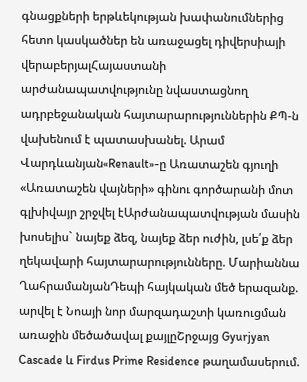գնացքների երթևեկության խափանումներից հետո կասկածներ են առաջացել դիվերսիայի վերաբերյալՀայաստանի արժանապատվությունը նվաստացնող ադրբեջանական հայտարարություններին ՔՊ-ն վախենում է պատասխանել. Արամ Վարդևանյան«Renault»-ը Առատաշեն գյուղի «Առատաշեն վայների» գինու գործարանի մոտ գլխիվայր շրջվել էԱրժանապատվության մասին խոսելիս` նայեք ձեզ, նայեք ձեր ուժին, լսե՛ք ձեր ղեկավարի հայտարարությունները. Մարիաննա ՂահրամանյանԴեպի հայկական մեծ երազանք. արվել է Նոայի նոր մարզադաշտի կառուցման առաջին մեծածավալ քայլըՇրջայց Gyurjyan Cascade և Firdus Prime Residence թաղամասերում.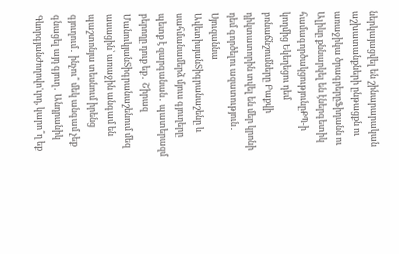ներկայացվել են շինարարական աշխատանքների ընթացքն ու առաջիկա ծրագրերըՖիդանն ու Ալիևը քննարկել են էներգետիկ համագործակցությունըՔՊ-ի կողմից Եկեղեցու դեմ բռնաճնշումները Բաքվի դիկտատորին տվել են մեր կրոնի դեմ գործելու ազատություն․ Սյուզաննա ԱվետիսյանՏիգրանաշենը և սահմանամերձ մյուս գյուղերը պետք է զարգանան․ պատերազմ բերողը դուք եք․ Շիրազ ՄանուկյանՏիգրանաշենում մեզ ասացին՝ առաջին անգամ են պաշտոնյա տեսնում իրենց գյուղում․ ինչու՞ մեկ անգամ չեք գնացել այդ գյուղ․ Անդրանիկ ԳևորգյանԺողովո'ւրդ, կարո՞ղ եք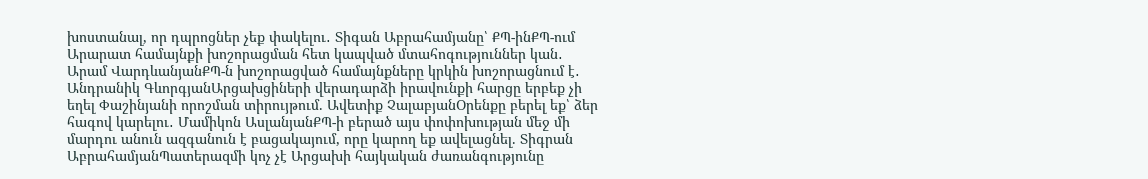խոստանալ, որ դպրոցներ չեք փակելու․ Տիգան Աբրահամյանը՝ ՔՊ-ինՔՊ-ում Արարատ համայնքի խոշորացման հետ կապված մտահոգություններ կան․ Արամ ՎարդևանյանՔՊ-ն խոշորացված համայնքները կրկին խոշորացնում է․ Անդրանիկ ԳևորգյանԱրցախցիների վերադարձի իրավունքի հարցը երբեք չի եղել Փաշինյանի որոշման տիրույթում. Ավետիք ՉալաբյանՕրենքը բերել եք՝ ձեր հագով կարելու․ Մամիկոն ԱսլանյանՔՊ-ի բերած այս փոփոխության մեջ մի մարդու անուն ազգանուն է բացակայում, որը կարող եք ավելացնել. Տիգրան ԱբրահամյանՊատերազմի կոչ չէ Արցախի հայկական ժառանգությունը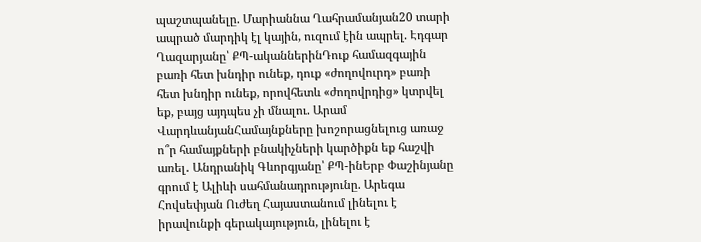պաշտպանելը. Մարիաննա Ղահրամանյան20 տարի ապրած մարդիկ էլ կային, ուզում էին ապրել. Էդգար Ղազարյանը՝ ՔՊ-ականներինԴուք համազգային բառի հետ խնդիր ունեք, դուք «ժողովուրդ» բառի հետ խնդիր ունեք, որովհետև «ժողովրդից» կտրվել եք, բայց այդպես չի մնալու. Արամ ՎարդևանյանՀամայնքները խոշորացնելուց առաջ ո՞ր համայքների բնակիչների կարծիքն եք հաշվի առել․ Անդրանիկ Գևորգյանը՝ ՔՊ-ինԵրբ Փաշինյանը գրում է Ալիևի սահմանադրությունը. Արեգա Հովսեփյան Ուժեղ Հայաստանում լինելու է իրավունքի գերակայություն, լինելու է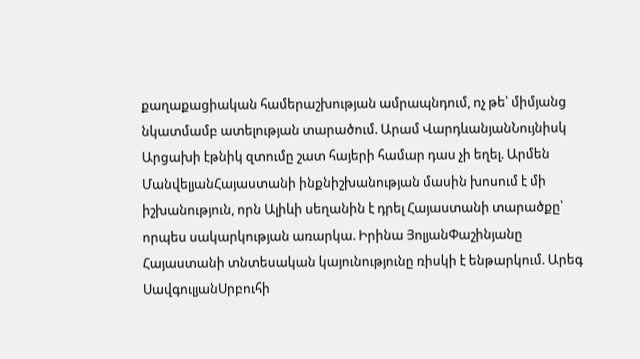քաղաքացիական համերաշխության ամրապնդում, ոչ թե՝ միմյանց նկատմամբ ատելության տարածում. Արամ ՎարդևանյանՆույնիսկ Արցախի էթնիկ զտումը շատ հայերի համար դաս չի եղել. Արմեն ՄանվելյանՀայաստանի ինքնիշխանության մասին խոսում է մի իշխանություն, որն Ալիևի սեղանին է դրել Հայաստանի տարածքը՝ որպես սակարկության առարկա. Իրինա ՅոլյանՓաշինյանը Հայաստանի տնտեսական կայունությունը ռիսկի է ենթարկում. Արեգ ՍավգուլյանՍրբուհի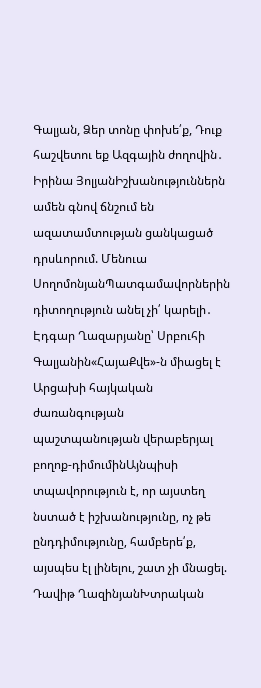Գալյան, Ձեր տոնը փոխե՛ք, Դուք հաշվետու եք Ազգային ժողովին․ Իրինա ՅոլյանԻշխանություններն ամեն գնով ճնշում են ազատամտության ցանկացած դրսևորում. Մենուա ՍողոմոնյանՊատգամավորներին դիտողություն անել չի՛ կարելի․ Էդգար Ղազարյանը՝ Սրբուհի Գալյանին«ՀայաՔվե»-ն միացել է Արցախի հայկական ժառանգության պաշտպանության վերաբերյալ բողոք-դիմումինԱյնպիսի տպավորություն է, որ այստեղ նստած է իշխանությունը, ոչ թե ընդդիմությունը, համբերե՛ք, այսպես էլ լինելու, շատ չի մնացել. Դավիթ ՂազինյանԽտրական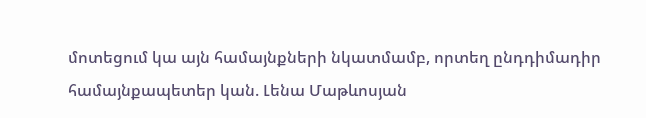մոտեցում կա այն համայնքների նկատմամբ, որտեղ ընդդիմադիր համայնքապետեր կան. Լենա Մաթևոսյան